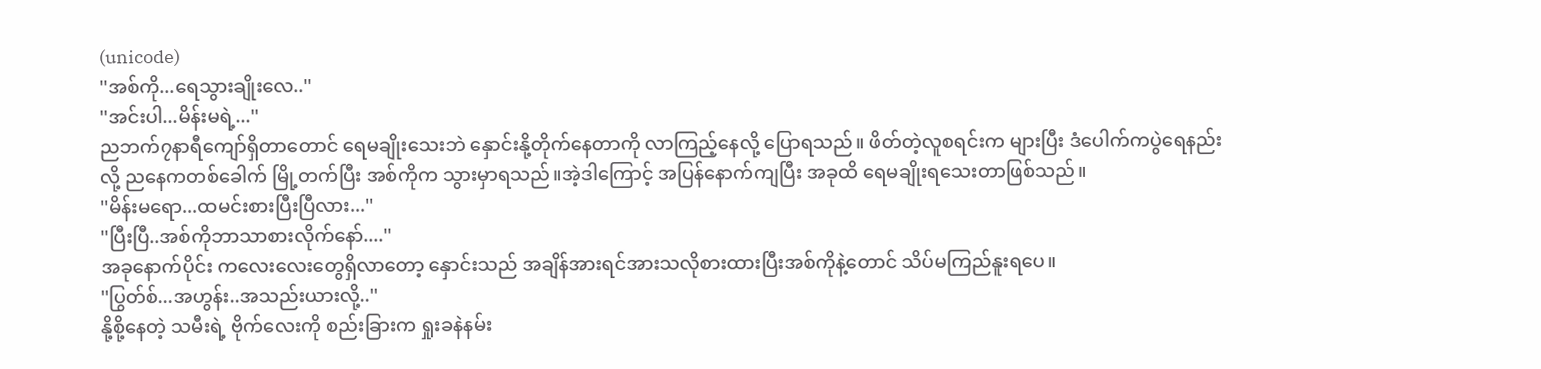(unicode)
''အစ်ကို...ရေသွားချိုးလေ..''
''အင်းပါ...မိန်းမရဲ့...''
ညဘက်၇နာရီကျော်ရှိတာတောင် ရေမချိုးသေးဘဲ နှောင်းနို့တိုက်နေတာကို လာကြည့်နေလို့ ပြောရသည်။ ဖိတ်တဲ့လူစရင်းက များပြီး ဒံပေါက်ကပွဲရေနည်းလို့ ညနေကတစ်ခေါက် မြို့တက်ပြီး အစ်ကိုက သွားမှာရသည်။အဲ့ဒါကြောင့် အပြန်နောက်ကျပြီး အခုထိ ရေမချိုးရသေးတာဖြစ်သည်။
''မိန်းမရော...ထမင်းစားပြီးပြီလား...''
''ပြီးပြီ..အစ်ကိုဘာသာစားလိုက်နော်....''
အခုနောက်ပိုင်း ကလေးလေးတွေရှိလာတော့ နှောင်းသည် အချိန်အားရင်အားသလိုစားထားပြီးအစ်ကိုနဲ့တောင် သိပ်မကြည်နူးရပေ။
''ပြွတ်စ်...အဟွန်း..အသည်းယားလို့..''
နို့စို့နေတဲ့ သမီးရဲ့ ဗိုက်လေးကို စည်းခြားက ရှုးခနဲနမ်း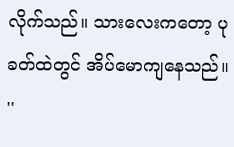လိုက်သည်။ သားလေးကတော့ ပုခတ်ထဲတွင် အိပ်မောကျနေသည်။
''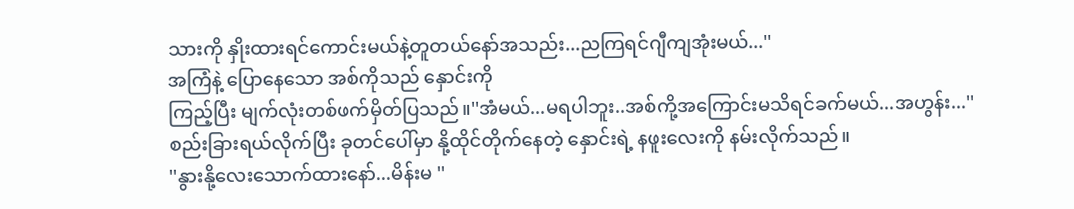သားကို နှိုးထားရင်ကောင်းမယ်နဲ့တူတယ်နော်အသည်း...ညကြရင်ဂျီကျအုံးမယ်...''
အကြံနဲ့ ပြောနေသော အစ်ကိုသည် နှောင်းကို
ကြည့်ပြီး မျက်လုံးတစ်ဖက်မှိတ်ပြသည်။''အံမယ်...မရပါဘူး..အစ်ကို့အကြောင်းမသိရင်ခက်မယ်...အဟွန်း...''
စည်းခြားရယ်လိုက်ပြီး ခုတင်ပေါ်မှာ နို့ထိုင်တိုက်နေတဲ့ နှောင်းရဲ့ နဖူးလေးကို နမ်းလိုက်သည်။
''နွားနို့လေးသောက်ထားနော်...မိန်းမ ''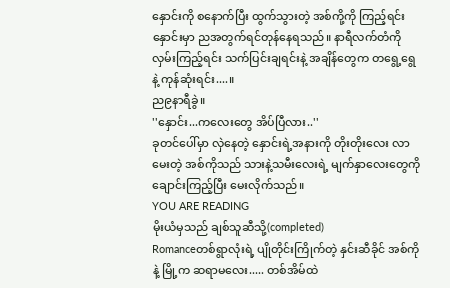နှောင်းကို စနောက်ပြီး ထွက်သွားတဲ့ အစ်ကို့ကို ကြည့်ရင်း နှောင်းမှာ ညအတွက်ရင်တုန်နေရသည်။ နာရီလက်တံကို လှမ်းကြည့်ရင်း သက်ပြင်းချရင်းနဲ့ အချိန်တွေက တရွေ့ရွေနဲ့ ကုန်ဆုံးရင်း....။
ည၉နာရီခွဲ။
''နှောင်း...ကလေးတွေ အိပ်ပြီလား..''
ခုတင်ပေါ်မှာ လှဲနေတဲ့ နှောင်းရဲ့အနားကို တိုးတိုးလေး လာမေးတဲ့ အစ်ကိုသည် သားနဲ့သမီးလေးရဲ့ မျက်နှာလေးတွေကို ချောင်းကြည့်ပြီး မေးလိုက်သည်။
YOU ARE READING
မိုးယံမှသည် ချစ်သူဆီသို့(completed)
Romanceတစ်ရွာလုံးရဲ့ ပျိုတိုင်းကြိုက်တဲ့ နှင်းဆီခိုင် အစ်ကိုနဲ့ မြို့က ဆရာမလေး..... တစ်အိမ်ထဲ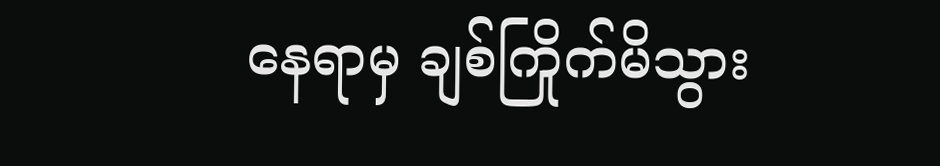နေရာမှ ချစ်ကြိုက်မိသွား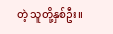တဲ့ သူတို့နှစ်ဦး။